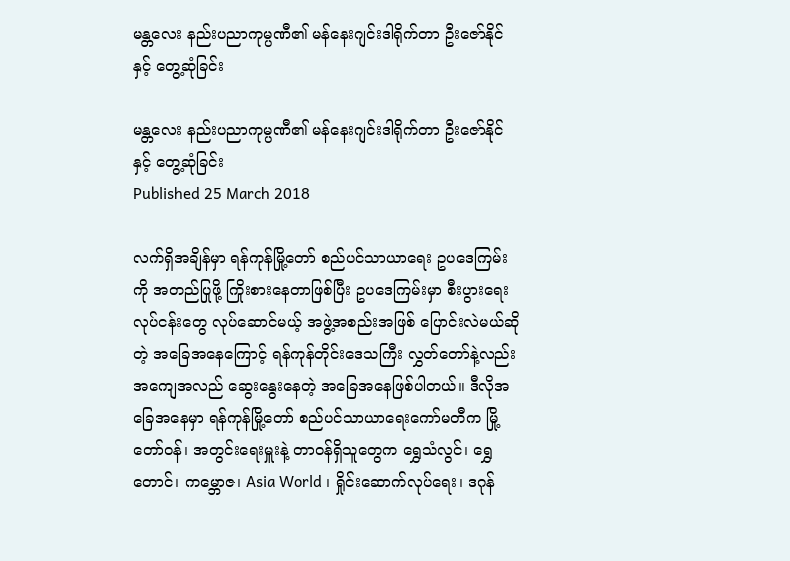မန္တလေး နည်းပညာကုမ္ပဏီ၏ မန်နေးဂျင်းဒါရိုက်တာ ဦးဇော်နိုင်နှင့် တွေ့ဆုံခြင်း

မန္တလေး နည်းပညာကုမ္ပဏီ၏ မန်နေးဂျင်းဒါရိုက်တာ ဦးဇော်နိုင်နှင့် တွေ့ဆုံခြင်း
Published 25 March 2018

လက်ရှိအချိန်မှာ ရန်ကုန်မြို့တော် စည်ပင်သာယာရေး ဥပဒေကြမ်းကို အတည်ပြုဖို့ ကြိုးစားနေတာဖြစ်ပြီး ဥပဒေကြမ်းမှာ စီးပွားရေးလုပ်ငန်းတွေ လုပ်ဆောင်မယ့် အဖွဲ့အစည်းအဖြစ် ပြောင်းလဲမယ်ဆိုတဲ့ အခြေအနေကြောင့် ရန်ကုန်တိုင်းဒေသကြီး လွှတ်တော်နဲ့လည်း အကျေအလည် ဆွေးနွေးနေတဲ့ အခြေအနေဖြစ်ပါတယ်။ ဒီလိုအခြေအနေမှာ ရန်ကုန်မြို့တော် စည်ပင်သာယာရေးကော်မတီက မြို့တော်ဝန်၊ အတွင်းရေးမှူးနဲ့ တာဝန်ရှိသူတွေက ရွှေသံလွင်၊ ရွှေတောင်၊ ကမ္ဘောဇ၊ Asia World ၊ ရှိုင်းဆောက်လုပ်ရေး၊ ဒဂုန်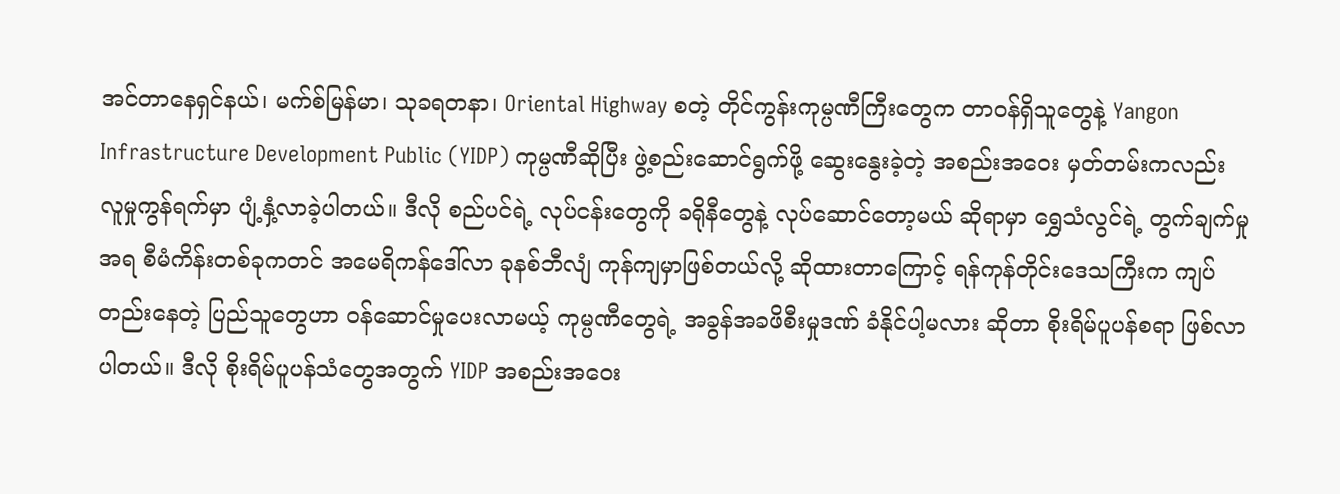အင်တာနေရှင်နယ်၊ မက်စ်မြန်မာ၊ သုခရတနာ၊ Oriental Highway စတဲ့ တိုင်ကွန်းကုမ္ပဏီကြီးတွေက တာဝန်ရှိသူတွေနဲ့ Yangon Infrastructure Development Public (YIDP) ကုမ္ပဏီဆိုပြီး ဖွဲ့စည်းဆောင်ရွက်ဖို့ ဆွေးနွေးခဲ့တဲ့ အစည်းအဝေး မှတ်တမ်းကလည်း လူမှုကွန်ရက်မှာ ပျံ့နှံ့လာခဲ့ပါတယ်။ ဒီလို စည်ပင်ရဲ့ လုပ်ငန်းတွေကို ခရိုနီတွေနဲ့ လုပ်ဆောင်တော့မယ် ဆိုရာမှာ ရွှေသံလွင်ရဲ့ တွက်ချက်မှုအရ စီမံကိန်းတစ်ခုကတင် အမေရိကန်ဒေါ်လာ ခုနစ်ဘီလျံ ကုန်ကျမှာဖြစ်တယ်လို့ ဆိုထားတာကြောင့် ရန်ကုန်တိုင်းဒေသကြီးက ကျပ်တည်းနေတဲ့ ပြည်သူတွေဟာ ဝန်ဆောင်မှုပေးလာမယ့် ကုမ္ပဏီတွေရဲ့ အခွန်အခဖိစီးမှုဒဏ် ခံနိုင်ပါ့မလား ဆိုတာ စိုးရိမ်ပူပန်စရာ ဖြစ်လာပါတယ်။ ဒီလို စိုးရိမ်ပူပန်သံတွေအတွက် YIDP အစည်းအဝေး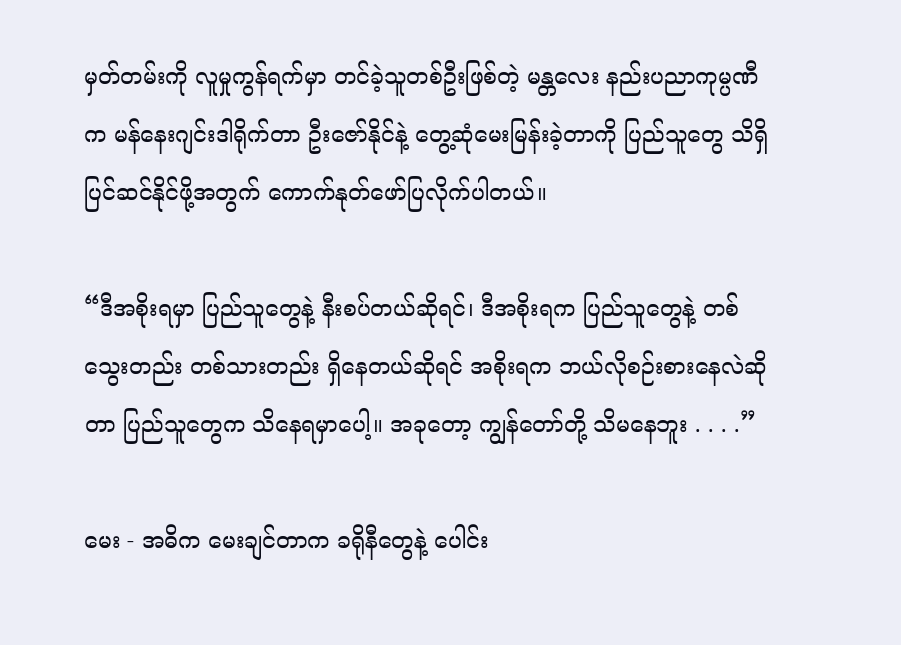မှတ်တမ်းကို လူမှုကွန်ရက်မှာ တင်ခဲ့သူတစ်ဦးဖြစ်တဲ့ မန္တလေး နည်းပညာကုမ္ပဏီက မန်နေးဂျင်းဒါရိုက်တာ ဦးဇော်နိုင်နဲ့ တွေ့ဆုံမေးမြန်းခဲ့တာကို ပြည်သူတွေ သိရှိပြင်ဆင်နိုင်ဖို့အတွက် ကောက်နုတ်ဖော်ပြလိုက်ပါတယ်။

“ဒီအစိုးရမှာ ပြည်သူတွေနဲ့ နီးစပ်တယ်ဆိုရင်၊ ဒီအစိုးရက ပြည်သူတွေနဲ့ တစ်သွေးတည်း တစ်သားတည်း ရှိနေတယ်ဆိုရင် အစိုးရက ဘယ်လိုစဉ်းစားနေလဲဆိုတာ ပြည်သူတွေက သိနေရမှာပေါ့။ အခုတော့ ကျွန်တော်တို့ သိမနေဘူး . . . .”

မေး - အဓိက မေးချင်တာက ခရိုနီတွေနဲ့ ပေါင်း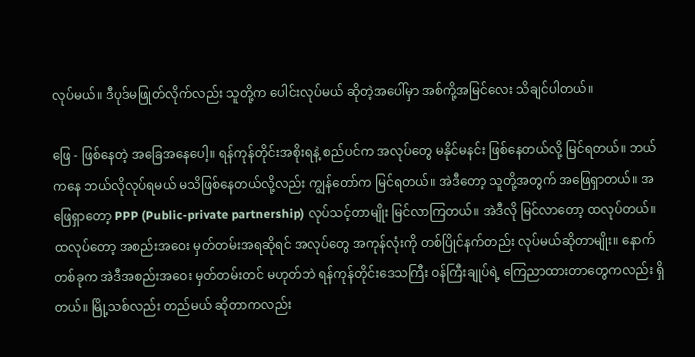လုပ်မယ်။ ဒီပုဒ်မဖြုတ်လိုက်လည်း သူတို့က ပေါင်းလုပ်မယ် ဆိုတဲ့အပေါ်မှာ အစ်ကို့အမြင်လေး သိချင်ပါတယ်။

ဖြေ - ဖြစ်နေတဲ့ အခြေအနေပေါ့။ ရန်ကုန်တိုင်းအစိုးရနဲ့ စည်ပင်က အလုပ်တွေ မနိုင်မနင်း ဖြစ်နေတယ်လို့ မြင်ရတယ်။ ဘယ်ကနေ ဘယ်လိုလုပ်ရမယ် မသိဖြစ်နေတယ်လို့လည်း ကျွန်တော်က မြင်ရတယ်။ အဲဒီတော့ သူတို့အတွက် အဖြေရှာတယ်။ အဖြေရှာတော့ PPP (Public-private partnership) လုပ်သင့်တာမျိုး မြင်လာကြတယ်။ အဲဒီလို မြင်လာတော့ ထလုပ်တယ်။ ထလုပ်တော့ အစည်းအဝေး မှတ်တမ်းအရဆိုရင် အလုပ်တွေ အကုန်လုံးကို တစ်ပြိုင်နက်တည်း လုပ်မယ်ဆိုတာမျိုး။ နောက်တစ်ခုက အဲဒီအစည်းအဝေး မှတ်တမ်းတင် မဟုတ်ဘဲ ရန်ကုန်တိုင်းဒေသကြီး ဝန်ကြီးချုပ်ရဲ့ ကြေညာထားတာတွေကလည်း ရှိတယ်။ မြို့သစ်လည်း တည်မယ် ဆိုတာကလည်း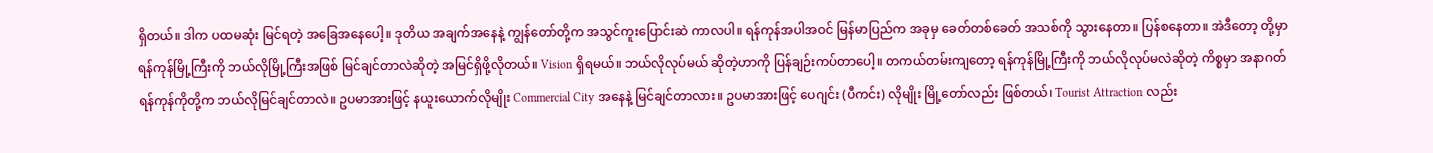ရှိတယ်။ ဒါက ပထမဆုံး မြင်ရတဲ့ အခြေအနေပေါ့။ ဒုတိယ အချက်အနေနဲ့ ကျွန်တော်တို့က အသွင်ကူးပြောင်းဆဲ ကာလပါ။ ရန်ကုန်အပါအဝင် မြန်မာပြည်က အခုမှ ခေတ်တစ်ခေတ် အသစ်ကို သွားနေတာ။ ပြန်စနေတာ။ အဲဒီတော့ တို့မှာ ရန်ကုန်မြို့ကြီးကို ဘယ်လိုမြို့ကြီးအဖြစ် မြင်ချင်တာလဲဆိုတဲ့ အမြင်ရှိဖို့လိုတယ်။ Vision ရှိရမယ်။ ဘယ်လိုလုပ်မယ် ဆိုတဲ့ဟာကို ပြန်ချဉ်းကပ်တာပေါ့။ တကယ်တမ်းကျတော့ ရန်ကုန်မြို့ကြီးကို ဘယ်လိုလုပ်မလဲဆိုတဲ့ ကိစ္စမှာ အနာဂတ် ရန်ကုန်ကိုတို့က ဘယ်လိုမြင်ချင်တာလဲ။ ဥပမာအားဖြင့် နယူးယောက်လိုမျိုး Commercial City အနေနဲ့ မြင်ချင်တာလား။ ဥပမာအားဖြင့် ပေဂျင်း (ပီကင်း) လိုမျိုး မြို့တော်လည်း ဖြစ်တယ်၊ Tourist Attraction လည်း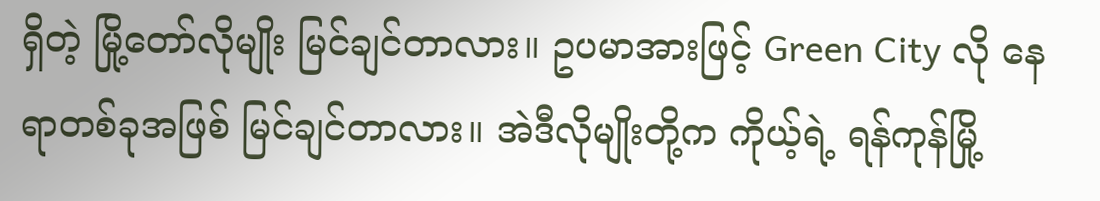ရှိတဲ့ မြို့တော်လိုမျိုး မြင်ချင်တာလား။ ဥပမာအားဖြင့် Green City လို နေရာတစ်ခုအဖြစ် မြင်ချင်တာလား။ အဲဒီလိုမျိုးတို့က ကိုယ့်ရဲ့ ရန်ကုန်မြို့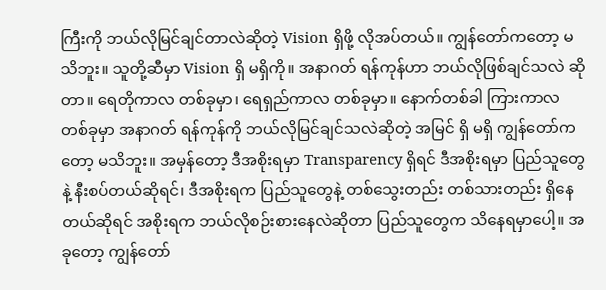ကြီးကို ဘယ်လိုမြင်ချင်တာလဲဆိုတဲ့ Vision ရှိဖို့ လိုအပ်တယ်။ ကျွန်တော်ကတော့ မသိဘူး။ သူတို့ဆီမှာ Vision ရှိ မရှိကို။ အနာဂတ် ရန်ကုန်ဟာ ဘယ်လိုဖြစ်ချင်သလဲ ဆိုတာ။ ရေတိုကာလ တစ်ခုမှာ၊ ရေရှည်ကာလ တစ်ခုမှာ။ နောက်တစ်ခါ ကြားကာလ တစ်ခုမှာ အနာဂတ် ရန်ကုန်ကို ဘယ်လိုမြင်ချင်သလဲဆိုတဲ့ အမြင် ရှိ မရှိ ကျွန်တော်ကတော့ မသိဘူး။ အမှန်တော့ ဒီအစိုးရမှာ Transparency ရှိရင် ဒီအစိုးရမှာ ပြည်သူတွေနဲ့ နီးစပ်တယ်ဆိုရင်၊ ဒီအစိုးရက ပြည်သူတွေနဲ့ တစ်သွေးတည်း တစ်သားတည်း ရှိနေတယ်ဆိုရင် အစိုးရက ဘယ်လိုစဉ်းစားနေလဲဆိုတာ ပြည်သူတွေက သိနေရမှာပေါ့။ အခုတော့ ကျွန်တော်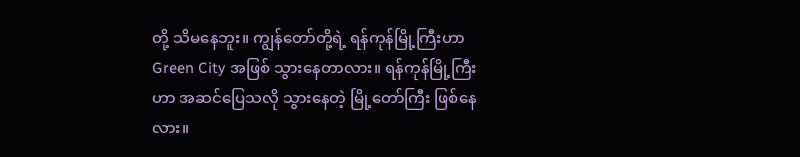တို့ သိမနေဘူး။ ကျွန်တော်တို့ရဲ့ ရန်ကုန်မြို့ကြီးဟာ Green City အဖြစ် သွားနေတာလား။ ရန်ကုန်မြို့ကြီးဟာ အဆင်ပြေသလို သွားနေတဲ့ မြို့တော်ကြီး ဖြစ်နေလား။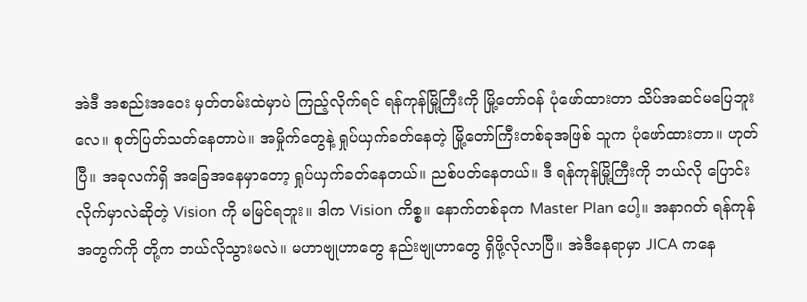အဲဒီ အစည်းအဝေး မှတ်တမ်းထဲမှာပဲ ကြည့်လိုက်ရင် ရန်ကုန်မြို့ကြီးကို မြို့တော်ဝန် ပုံဖော်ထားတာ သိပ်အဆင်မပြေဘူးလေ။ စုတ်ပြတ်သတ်နေတာပဲ။ အမှိုက်တွေနဲ့ ရှုပ်ယှက်ခတ်နေတဲ့ မြို့တော်ကြီးတစ်ခုအဖြစ် သူက ပုံဖော်ထားတာ။ ဟုတ်ပြီ။ အခုလက်ရှိ အခြေအနေမှာတော့ ရှုပ်ယှက်ခတ်နေတယ်။ ညစ်ပတ်နေတယ်။ ဒီ ရန်ကုန်မြို့ကြီးကို ဘယ်လို ပြောင်းလိုက်မှာလဲဆိုတဲ့ Vision ကို မမြင်ရဘူး။ ဒါက Vision ကိစ္စ။ နောက်တစ်ခုက Master Plan ပေါ့။ အနာဂတ် ရန်ကုန်အတွက်ကို တို့က ဘယ်လိုသွားမလဲ။ မဟာဗျုဟာတွေ နည်းဗျုဟာတွေ ရှိဖို့လိုလာပြီ။ အဲဒီနေရာမှာ JICA ကနေ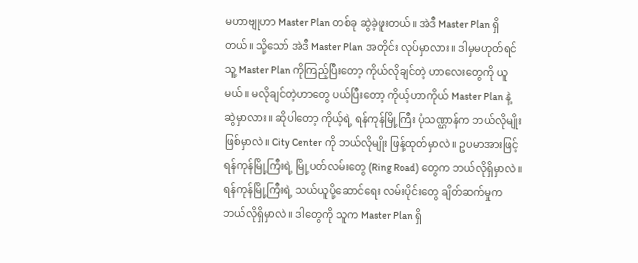မဟာဗျုဟာ Master Plan တစ်ခု ဆွဲခဲ့ဖူးတယ်။ အဲဒီ Master Plan ရှိတယ်။ သို့သော် အဲဒီ Master Plan အတိုင်း လုပ်မှာလား။ ဒါမှမဟုတ်ရင် သူ့ Master Plan ကိုကြည့်ပြီးတော့ ကိုယ်လိုချင်တဲ့ ဟာလေးတွေကို ယူမယ်။ မလိုချင်တဲ့ဟာတွေ ပယ်ပြီးတော့ ကိုယ့်ဟာကိုယ် Master Plan နဲ့ ဆွဲမှာလား။ ဆိုပါတော့ ကိုယ့်ရဲ့ ရန်ကုန်မြို့ကြီး ပုံသဏ္ဌာန်က ဘယ်လိုမျိုးဖြစ်မှာလဲ။ City Center ကို ဘယ်လိုမျိုး ဖြန့်ထုတ်မှာလဲ။ ဥပမာအားဖြင့် ရန်ကုန်မြို့ကြီးရဲ့ မြို့ပတ်လမ်းတွေ (Ring Road) တွေက ဘယ်လိုရှိမှာလဲ။ ရန်ကုန်မြို့ကြီးရဲ့ သယ်ယူပို့ဆောင်ရေး လမ်းပိုင်းတွေ ချိတ်ဆက်မှုက ဘယ်လိုရှိမှာလဲ။ ဒါတွေကို သူက Master Plan ရှိ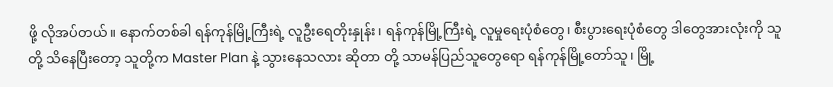ဖို့ လိုအပ်တယ်။ နောက်တစ်ခါ ရန်ကုန်မြို့ကြီးရဲ့ လူဦးရေတိုးနှုန်း၊ ရန်ကုန်မြို့ကြီးရဲ့ လူမှုရေးပုံစံတွေ၊ စီးပွားရေးပုံစံတွေ ဒါတွေအားလုံးကို သူတို့ သိနေပြီးတော့ သူတို့က Master Plan နဲ့ သွားနေသလား ဆိုတာ တို့ သာမန်ပြည်သူတွေရော ရန်ကုန်မြို့တော်သူ၊ မြို့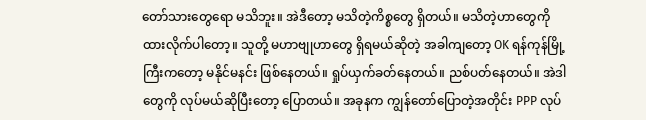တော်သားတွေရော မသိဘူး။ အဲဒီတော့ မသိတဲ့ကိစ္စတွေ ရှိတယ်။ မသိတဲ့ဟာတွေကို ထားလိုက်ပါတော့။ သူတို့ မဟာဗျုဟာတွေ ရှိရမယ်ဆိုတဲ့ အခါကျတော့ OK ရန်ကုန်မြို့ကြီးကတော့ မနိုင်မနင်း ဖြစ်နေတယ်။ ရှုပ်ယှက်ခတ်နေတယ်။ ညစ်ပတ်နေတယ်။ အဲဒါတွေကို လုပ်မယ်ဆိုပြီးတော့ ပြောတယ်။ အခုနက ကျွန်တော်ပြောတဲ့အတိုင်း PPP လုပ်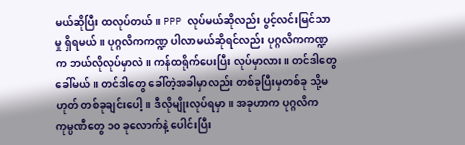မယ်ဆိုပြီး ထလုပ်တယ်။ PPP လုပ်မယ်ဆိုလည်း ပွင့်လင်းမြင်သာမှု ရှိရမယ်။ ပုဂ္ဂလိကကဏ္ဍ ပါလာမယ်ဆိုရင်လည်း ပုဂ္ဂလိကကဏ္ဍက ဘယ်လိုလုပ်မှာလဲ။ ကန်ထရိုက်ပေးပြီး လုပ်မှာလား။ တင်ဒါတွေ ခေါ်မယ်။ တင်ဒါတွေ ခေါ်တဲ့အခါမှာလည်း တစ်ခုပြီးမှတစ်ခု သို့မဟုတ် တစ်ခုချင်းပေါ့။ ဒီလိုမျိုးလုပ်ရမှာ။ အခုဟာက ပုဂ္ဂလိက ကုမ္ပဏီတွေ ၁၀ ခုလောက်နဲ့ ပေါင်းပြီး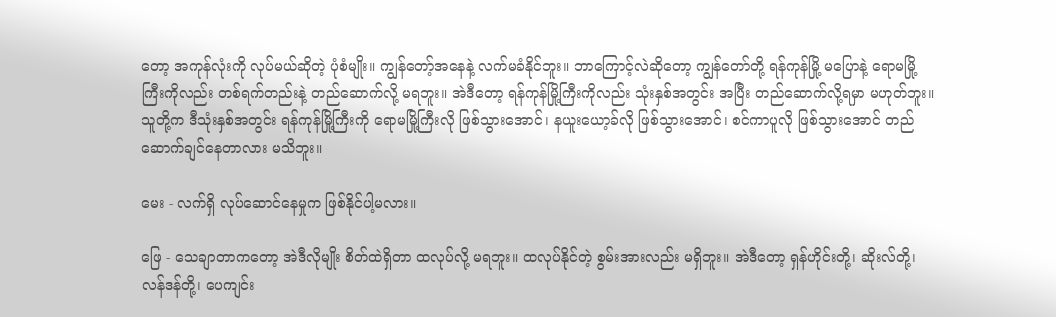တော့ အကုန်လုံးကို လုပ်မယ်ဆိုတဲ့ ပုံစံမျိုး။ ကျွန်တော့်အနေနဲ့ လက်မခံနိုင်ဘူး။ ဘာကြောင့်လဲဆိုတော့ ကျွန်တော်တို့ ရန်ကုန်မြို့ မပြောနဲ့ ရောမမြို့ကြီးကိုလည်း တစ်ရက်တည်းနဲ့ တည်ဆောက်လို့ မရဘူး။ အဲဒီတော့ ရန်ကုန်မြို့ကြီးကိုလည်း သုံးနှစ်အတွင်း အပြီး တည်ဆောက်လို့ရမှာ မဟုတ်ဘူး။ သူတို့က ဒီသုံးနှစ်အတွင်း ရန်ကုန်မြို့ကြီးကို ရောမမြို့ကြီးလို ဖြစ်သွားအောင်၊ နယူးယော့ခ်လို ဖြစ်သွားအောင်၊ စင်ကာပူလို ဖြစ်သွားအောင် တည်ဆောက်ချင်နေတာလား မသိဘူး။

မေး - လက်ရှိ လုပ်ဆောင်နေမှုက ဖြစ်နိုင်ပါ့မလား။

ဖြေ - သေချာတာကတော့ အဲဒီလိုမျိုး စိတ်ထဲရှိတာ ထလုပ်လို့ မရဘူး။ ထလုပ်နိုင်တဲ့ စွမ်းအားလည်း မရှိဘူး။ အဲဒီတော့ ရှန်ဟိုင်းတို့၊ ဆိုးလ်တို့၊ လန်ဒန်တို့၊ ပေကျင်း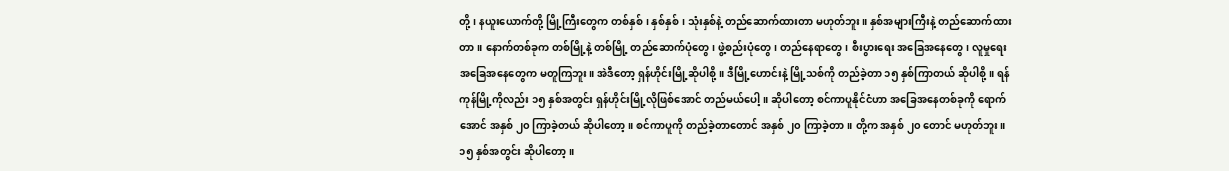တို့၊ နယူးယောက်တို့ မြို့ကြီးတွေက တစ်နှစ်၊ နှစ်နှစ်၊ သုံးနှစ်နဲ့ တည်ဆောက်ထားတာ မဟုတ်ဘူး။ နှစ်အများကြီးနဲ့ တည်ဆောက်ထားတာ။ နောက်တစ်ခုက တစ်မြို့နဲ့ တစ်မြို့ တည်ဆောက်ပုံတွေ၊ ဖွဲ့စည်းပုံတွေ၊ တည်နေရာတွေ၊ စီးပွားရေး အခြေအနေတွေ၊ လူမှုရေး အခြေအနေတွေက မတူကြဘူး။ အဲဒီတော့ ရှန်ဟိုင်းမြို့ဆိုပါစို့။ ဒီမြို့ဟောင်းနဲ့ မြို့သစ်ကို တည်ခဲ့တာ ၁၅ နှစ်ကြာတယ် ဆိုပါစို့။ ရန်ကုန်မြို့ကိုလည်း ၁၅ နှစ်အတွင်း ရှန်ဟိုင်းမြို့လိုဖြစ်အောင် တည်မယ်ပေါ့။ ဆိုပါတော့ စင်ကာပူနိုင်ငံဟာ အခြေအနေတစ်ခုကို ရောက်အောင် အနှစ် ၂၀ ကြာခဲ့တယ် ဆိုပါတော့။ စင်ကာပူကို တည်ခဲ့တာတောင် အနှစ် ၂၀ ကြာခဲ့တာ။ တို့က အနှစ် ၂၀ တောင် မဟုတ်ဘူး။ ၁၅ နှစ်အတွင်း ဆိုပါတော့။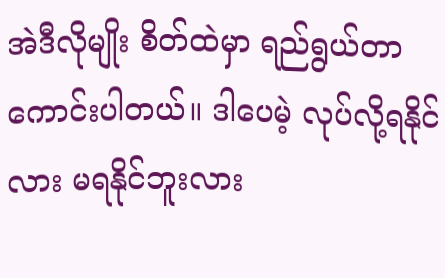အဲဒီလိုမျိုး စိတ်ထဲမှာ ရည်ရွယ်တာ ကောင်းပါတယ်။ ဒါပေမဲ့ လုပ်လို့ရနိုင်လား မရနိုင်ဘူးလား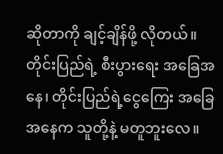ဆိုတာကို ချင့်ချိန်ဖို့ လိုတယ်။ တိုင်းပြည်ရဲ့ စီးပွားရေး အခြေအနေ၊ တိုင်းပြည်ရဲ့ငွေကြေး အခြေအနေက သူတို့နဲ့ မတူဘူးလေ။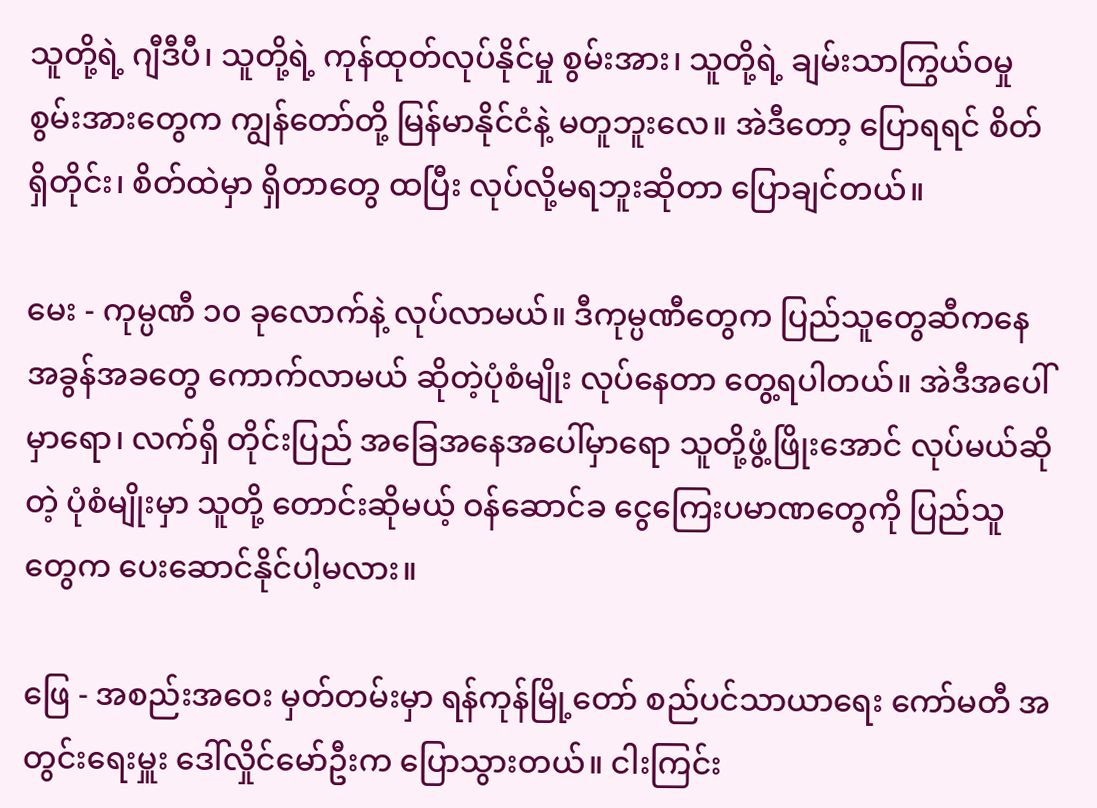သူတို့ရဲ့ ဂျီဒီပီ၊ သူတို့ရဲ့ ကုန်ထုတ်လုပ်နိုင်မှု စွမ်းအား၊ သူတို့ရဲ့ ချမ်းသာကြွယ်ဝမှု စွမ်းအားတွေက ကျွန်တော်တို့ မြန်မာနိုင်ငံနဲ့ မတူဘူးလေ။ အဲဒီတော့ ပြောရရင် စိတ်ရှိတိုင်း၊ စိတ်ထဲမှာ ရှိတာတွေ ထပြီး လုပ်လို့မရဘူးဆိုတာ ပြောချင်တယ်။

မေး - ကုမ္ပဏီ ၁၀ ခုလောက်နဲ့ လုပ်လာမယ်။ ဒီကုမ္ပဏီတွေက ပြည်သူတွေဆီကနေ အခွန်အခတွေ ကောက်လာမယ် ဆိုတဲ့ပုံစံမျိုး လုပ်နေတာ တွေ့ရပါတယ်။ အဲဒီအပေါ်မှာရော၊ လက်ရှိ တိုင်းပြည် အခြေအနေအပေါ်မှာရော သူတို့ဖွံ့ဖြိုးအောင် လုပ်မယ်ဆိုတဲ့ ပုံစံမျိုးမှာ သူတို့ တောင်းဆိုမယ့် ဝန်ဆောင်ခ ငွေကြေးပမာဏတွေကို ပြည်သူတွေက ပေးဆောင်နိုင်ပါ့မလား။

ဖြေ - အစည်းအဝေး မှတ်တမ်းမှာ ရန်ကုန်မြို့တော် စည်ပင်သာယာရေး ကော်မတီ အတွင်းရေးမှူး ဒေါ်လှိုင်မော်ဦးက ပြောသွားတယ်။ ငါးကြင်း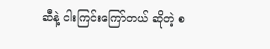ဆီနဲ့ ငါးကြင်းကြော်တယ် ဆိုတဲ့ စ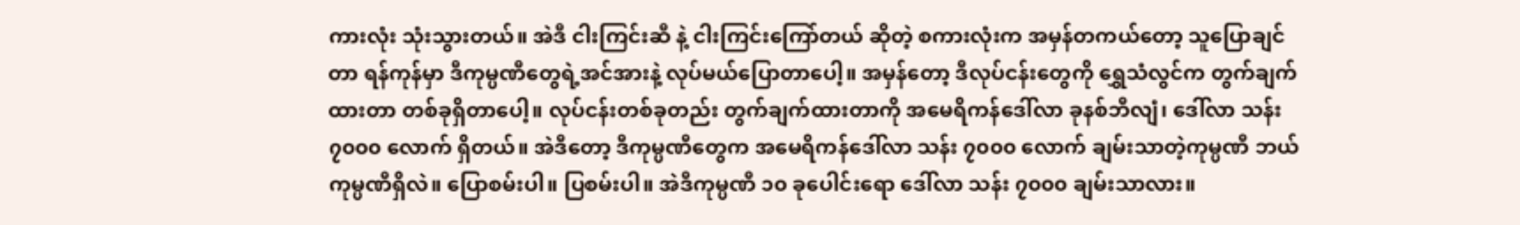ကားလုံး သုံးသွားတယ်။ အဲဒီ ငါးကြင်းဆီ နဲ့ ငါးကြင်းကြော်တယ် ဆိုတဲ့ စကားလုံးက အမှန်တကယ်တော့ သူပြောချင်တာ ရန်ကုန်မှာ ဒီကုမ္ပဏီတွေရဲ့အင်အားနဲ့ လုပ်မယ်ပြောတာပေါ့။ အမှန်တော့ ဒီလုပ်ငန်းတွေကို ရွှေသံလွင်က တွက်ချက်ထားတာ တစ်ခုရှိတာပေါ့။ လုပ်ငန်းတစ်ခုတည်း တွက်ချက်ထားတာကို အမေရိကန်ဒေါ်လာ ခုနစ်ဘီလျံ၊ ဒေါ်လာ သန်း ၇၀၀၀ လောက် ရှိတယ်။ အဲဒီတော့ ဒီကုမ္ပဏီတွေက အမေရိကန်ဒေါ်လာ သန်း ၇၀၀၀ လောက် ချမ်းသာတဲ့ကုမ္ပဏီ ဘယ်ကုမ္ပဏီရှိလဲ။ ပြောစမ်းပါ။ ပြစမ်းပါ။ အဲဒီကုမ္ပဏီ ၁၀ ခုပေါင်းရော ဒေါ်လာ သန်း ၇၀၀၀ ချမ်းသာလား။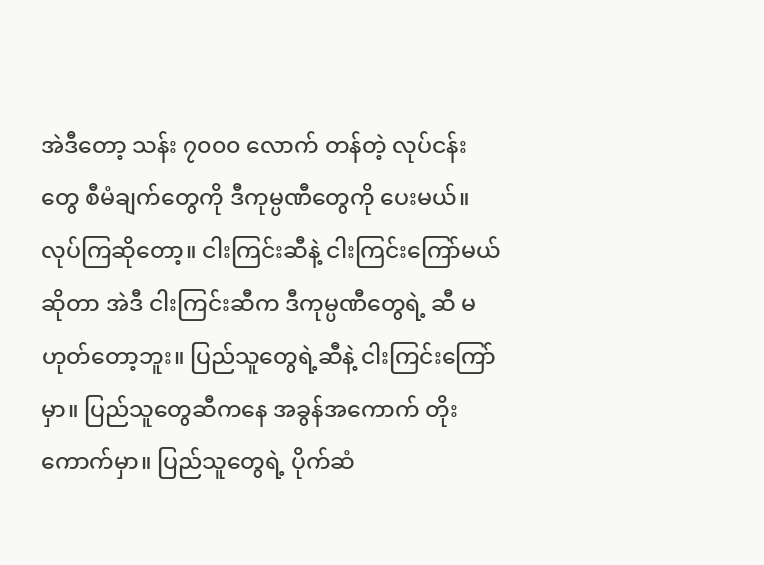အဲဒီတော့ သန်း ၇၀၀၀ လောက် တန်တဲ့ လုပ်ငန်းတွေ စီမံချက်တွေကို ဒီကုမ္ပဏီတွေကို ပေးမယ်။ လုပ်ကြဆိုတော့။ ငါးကြင်းဆီနဲ့ ငါးကြင်းကြော်မယ်ဆိုတာ အဲဒီ ငါးကြင်းဆီက ဒီကုမ္ပဏီတွေရဲ့ ဆီ မဟုတ်တော့ဘူး။ ပြည်သူတွေရဲ့ဆီနဲ့ ငါးကြင်းကြော်မှာ။ ပြည်သူတွေဆီကနေ အခွန်အကောက် တိုးကောက်မှာ။ ပြည်သူတွေရဲ့ ပိုက်ဆံ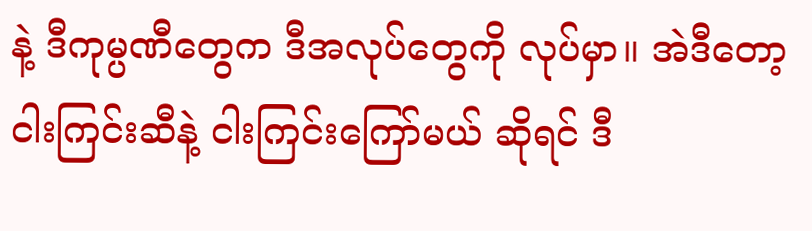နဲ့ ဒီကုမ္ပဏီတွေက ဒီအလုပ်တွေကို လုပ်မှာ။ အဲဒီတော့ ငါးကြင်းဆီနဲ့ ငါးကြင်းကြော်မယ် ဆိုရင် ဒီ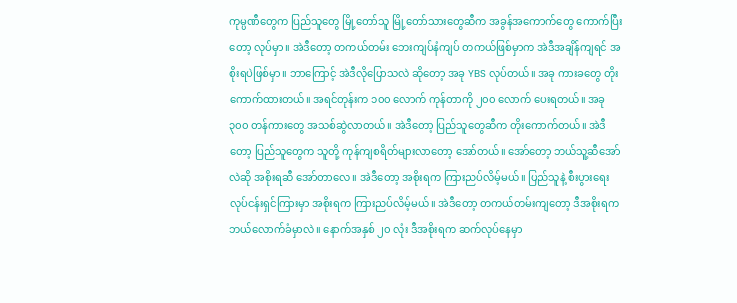ကုမ္ပဏီတွေက ပြည်သူတွေ မြို့တော်သူ မြို့တော်သားတွေဆီက အခွန်အကောက်တွေ ကောက်ပြီးတော့ လုပ်မှာ။ အဲဒီတော့ တကယ်တမ်း ဘေးကျပ်နံကျပ် တကယ်ဖြစ်မှာက အဲဒီအချိန်ကျရင် အစိုးရပဲဖြစ်မှာ။ ဘာကြောင့် အဲဒီလိုပြောသလဲ ဆိုတော့ အခု YBS လုပ်တယ်။ အခု ကားခတွေ တိုးကောက်ထားတယ်။ အရင်တုန်းက ၁၀၀ လောက် ကုန်တာကို ၂၀၀ လောက် ပေးရတယ်။ အခု ၃၀၀ တန်ကားတွေ အသစ်ဆွဲလာတယ်။ အဲဒီတော့ ပြည်သူတွေဆီက တိုးကောက်တယ်။ အဲဒီတော့ ပြည်သူတွေက သူတို့ ကုန်ကျစရိတ်များလာတော့ အော်တယ်။ အော်တော့ ဘယ်သူ့ဆီအော်လဲဆို အစိုးရဆီ အော်တာလေ။ အဲဒီတော့ အစိုးရက ကြားညပ်လိမ့်မယ်။ ပြည်သူနဲ့ စီးပွားရေး လုပ်ငန်းရှင်ကြားမှာ အစိုးရက ကြားညပ်လိမ့်မယ်။ အဲဒီတော့ တကယ်တမ်းကျတော့ ဒီအစိုးရက ဘယ်လောက်ခံမှာလဲ။ နောက်အနှစ် ၂၀ လုံး ဒီအစိုးရက ဆက်လုပ်နေမှာ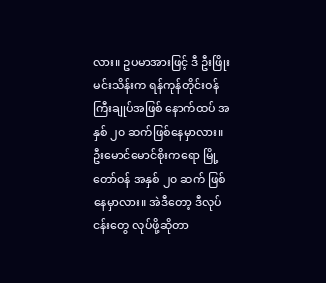လား။ ဥပမာအားဖြင့် ဒီ ဦးဖြိုးမင်းသိန်းက ရန်ကုန်တိုင်းဝန်ကြီးချုပ်အဖြစ် နောက်ထပ် အနှစ် ၂၀ ဆက်ဖြစ်နေမှာလား။ ဦးမောင်မောင်စိုးကရော မြို့တော်ဝန် အနှစ် ၂၀ ဆက် ဖြစ်နေမှာလား။ အဲဒီတော့ ဒီလုပ်ငန်းတွေ လုပ်ဖို့ဆိုတာ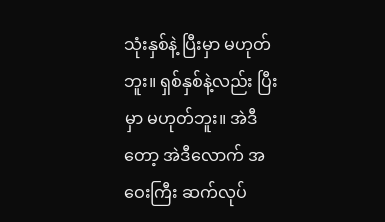သုံးနှစ်နဲ့ ပြီးမှာ မဟုတ်ဘူး။ ရှစ်နှစ်နဲ့လည်း ပြီးမှာ မဟုတ်ဘူး။ အဲဒီတော့ အဲဒီလောက် အဝေးကြီး ဆက်လုပ်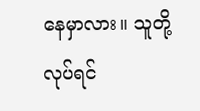နေမှာလား။ သူတို့လုပ်ရင်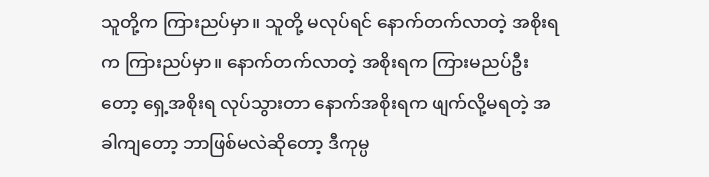သူတို့က ကြားညပ်မှာ။ သူတို့ မလုပ်ရင် နောက်တက်လာတဲ့ အစိုးရက ကြားညပ်မှာ။ နောက်တက်လာတဲ့ အစိုးရက ကြားမညပ်ဦးတော့ ရှေ့အစိုးရ လုပ်သွားတာ နောက်အစိုးရက ဖျက်လို့မရတဲ့ အခါကျတော့ ဘာဖြစ်မလဲဆိုတော့ ဒီကုမ္ပ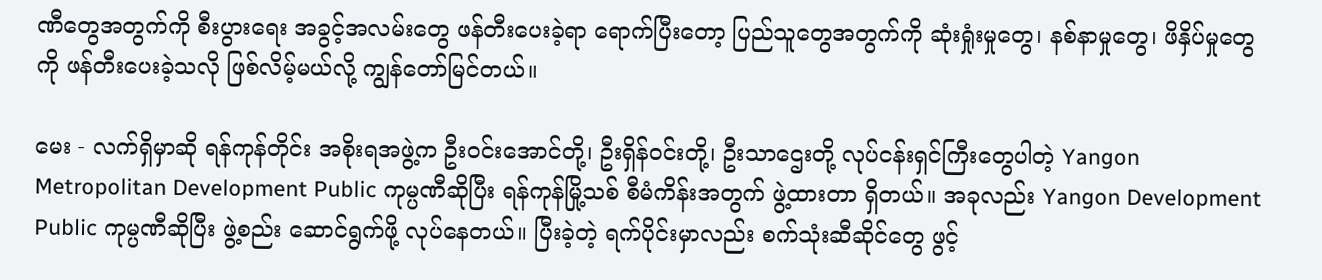ဏီတွေအတွက်ကို စီးပွားရေး အခွင့်အလမ်းတွေ ဖန်တီးပေးခဲ့ရာ ရောက်ပြီးတော့ ပြည်သူတွေအတွက်ကို ဆုံးရှုံးမှုတွေ၊ နစ်နာမှုတွေ၊ ဖိနှိပ်မှုတွေကို ဖန်တီးပေးခဲ့သလို ဖြစ်လိမ့်မယ်လို့ ကျွန်တော်မြင်တယ်။

မေး - လက်ရှိမှာဆို ရန်ကုန်တိုင်း အစိုးရအဖွဲ့က ဦးဝင်းအောင်တို့၊ ဦးရှိန်ဝင်းတို့၊ ဦးသာဌေးတို့ လုပ်ငန်းရှင်ကြီးတွေပါတဲ့ Yangon Metropolitan Development Public ကုမ္ပဏီဆိုပြီး ရန်ကုန်မြို့သစ် စီမံကိန်းအတွက် ဖွဲ့ထားတာ ရှိတယ်။ အခုလည်း Yangon Development Public ကုမ္ပဏီဆိုပြီး ဖွဲ့စည်း ဆောင်ရွက်ဖို့ လုပ်နေတယ်။ ပြီးခဲ့တဲ့ ရက်ပိုင်းမှာလည်း စက်သုံးဆီဆိုင်တွေ ဖွင့်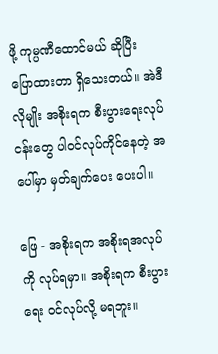ဖို့ ကုမ္ပဏီထောင်မယ် ဆိုပြီး ပြောထားတာ ရှိသေးတယ်။ အဲဒီလိုမျိုး အစိုးရက စီးပွားရေးလုပ်ငန်းတွေ ပါဝင်လုပ်ကိုင်နေတဲ့ အပေါ်မှာ မှတ်ချက်ပေး ပေးပါ။

ဖြေ - အစိုးရက အစိုးရအလုပ်ကို လုပ်ရမှာ။ အစိုးရက စီးပွားရေး ဝင်လုပ်လို့ မရဘူး။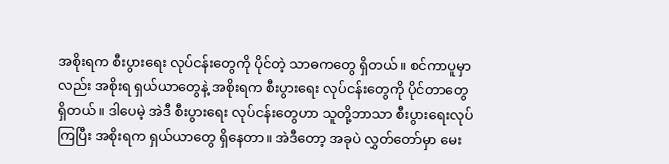အစိုးရက စီးပွားရေး လုပ်ငန်းတွေကို ပိုင်တဲ့ သာဓကတွေ ရှိတယ်။ စင်ကာပူမှာလည်း အစိုးရ ရှယ်ယာတွေနဲ့ အစိုးရက စီးပွားရေး လုပ်ငန်းတွေကို ပိုင်တာတွေ ရှိတယ်။ ဒါပေမဲ့ အဲဒီ စီးပွားရေး လုပ်ငန်းတွေဟာ သူတို့ဘာသာ စီးပွားရေးလုပ်ကြပြီး အစိုးရက ရှယ်ယာတွေ ရှိနေတာ။ အဲဒီတော့ အခုပဲ လွှတ်တော်မှာ မေး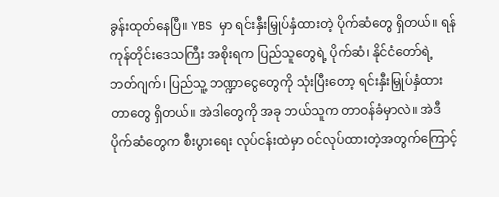ခွန်းထုတ်နေပြီ။ YBS မှာ ရင်းနှီးမြှုပ်နှံထားတဲ့ ပိုက်ဆံတွေ ရှိတယ်။ ရန်ကုန်တိုင်းဒေသကြီး အစိုးရက ပြည်သူတွေရဲ့ ပိုက်ဆံ၊ နိုင်ငံတော်ရဲ့ ဘတ်ဂျက်၊ ပြည်သူ့ ဘဏ္ဍာငွေတွေကို သုံးပြီးတော့ ရင်းနှီးမြှုပ်နှံထားတာတွေ ရှိတယ်။ အဲဒါတွေကို အခု ဘယ်သူက တာဝန်ခံမှာလဲ။ အဲဒီပိုက်ဆံတွေက စီးပွားရေး လုပ်ငန်းထဲမှာ ဝင်လုပ်ထားတဲ့အတွက်ကြောင့်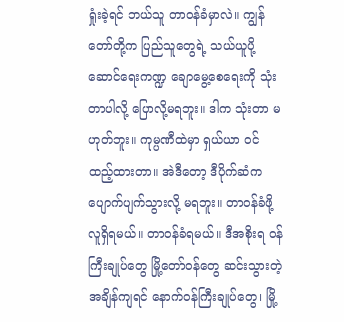ရှုံးခဲ့ရင် ဘယ်သူ တာဝန်ခံမှာလဲ။ ကျွန်တော်တို့က ပြည်သူတွေရဲ့ သယ်ယူပို့ဆောင်ရေးကဏ္ဍ ချောမွေ့စေရေးကို သုံးတာပါလို့ ပြောလို့မရဘူး။ ဒါက သုံးတာ မဟုတ်ဘူး။ ကုမ္ပဏီထဲမှာ ရှယ်ယာ ဝင်ထည့်ထားတာ။ အဲဒီတော့ ဒီပိုက်ဆံက ပျောက်ပျက်သွားလို့ မရဘူး။ တာဝန်ခံဖို့ လူရှိရမယ်။ တာဝန်ခံရမယ်။ ဒီအစိုးရ ဝန်ကြီးချုပ်တွေ မြို့တော်ဝန်တွေ ဆင်းသွားတဲ့ အချိန်ကျရင် နောက်ဝန်ကြီးချုပ်တွေ၊ မြို့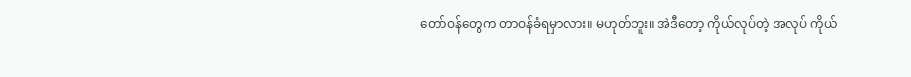တော်ဝန်တွေက တာဝန်ခံရမှာလား။ မဟုတ်ဘူး။ အဲဒီတော့ ကိုယ်လုပ်တဲ့ အလုပ် ကိုယ်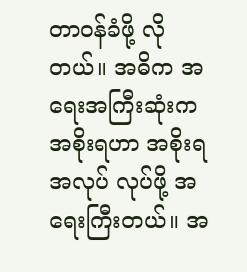တာဝန်ခံဖို့ လိုတယ်။ အဓိက အရေးအကြီးဆုံးက အစိုးရဟာ အစိုးရအလုပ် လုပ်ဖို့ အရေးကြီးတယ်။ အ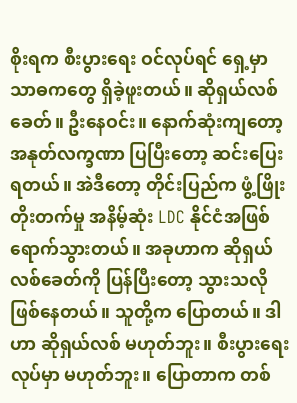စိုးရက စီးပွားရေး ဝင်လုပ်ရင် ရှေ့မှာ သာဓကတွေ ရှိခဲ့ဖူးတယ်။ ဆိုရှယ်လစ်ခေတ်။ ဦးနေဝင်း။ နောက်ဆုံးကျတော့ အနုတ်လက္ခဏာ ပြပြီးတော့ ဆင်းပြေးရတယ်။ အဲဒီတော့ တိုင်းပြည်က ဖွံ့ဖြိုးတိုးတက်မှု အနိမ့်ဆုံး LDC နိုင်ငံအဖြစ် ရောက်သွားတယ်။ အခုဟာက ဆိုရှယ်လစ်ခေတ်ကို ပြန်ပြီးတော့ သွားသလို ဖြစ်နေတယ်။ သူတို့က ပြောတယ်။ ဒါဟာ ဆိုရှယ်လစ် မဟုတ်ဘူး။ စီးပွားရေး လုပ်မှာ မဟုတ်ဘူး။ ပြောတာက တစ်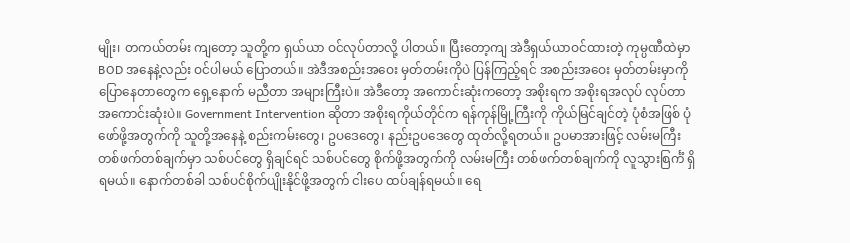မျိုး၊ တကယ်တမ်း ကျတော့ သူတို့က ရှယ်ယာ ဝင်လုပ်တာလို့ ပါတယ်။ ပြီးတော့ကျ အဲဒီရှယ်ယာဝင်ထားတဲ့ ကုမ္ပဏီထဲမှာ BOD အနေနဲ့လည်း ဝင်ပါမယ် ပြောတယ်။ အဲဒီအစည်းအဝေး မှတ်တမ်းကိုပဲ ပြန်ကြည့်ရင် အစည်းအဝေး မှတ်တမ်းမှာကို ပြောနေတာတွေက ရှေ့နောက် မညီတာ အများကြီးပဲ။ အဲဒီတော့ အကောင်းဆုံးကတော့ အစိုးရက အစိုးရအလုပ် လုပ်တာ အကောင်းဆုံးပဲ။ Government Intervention ဆိုတာ အစိုးရကိုယ်တိုင်က ရန်ကုန်မြို့ကြီးကို ကိုယ်မြင်ချင်တဲ့ ပုံစံအဖြစ် ပုံဖော်ဖို့အတွက်ကို သူတို့အနေနဲ့ စည်းကမ်းတွေ၊ ဥပဒေတွေ၊ နည်းဥပဒေတွေ ထုတ်လို့ရတယ်။ ဥပမာအားဖြင့် လမ်းမကြီး တစ်ဖက်တစ်ချက်မှာ သစ်ပင်တွေ ရှိချင်ရင် သစ်ပင်တွေ စိုက်ဖို့အတွက်ကို လမ်းမကြီး တစ်ဖက်တစ်ချက်ကို လူသွားစြင်္ကံ ရှိရမယ်။ နောက်တစ်ခါ သစ်ပင်စိုက်ပျိုးနိုင်ဖို့အတွက် ငါးပေ ထပ်ချန်ရမယ်။ ရေ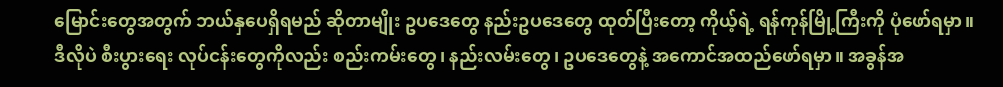မြောင်းတွေအတွက် ဘယ်နှပေရှိရမည် ဆိုတာမျိုး ဥပဒေတွေ နည်းဥပဒေတွေ ထုတ်ပြီးတော့ ကိုယ့်ရဲ့ ရန်ကုန်မြို့ကြီးကို ပုံဖော်ရမှာ။ ဒီလိုပဲ စီးပွားရေး လုပ်ငန်းတွေကိုလည်း စည်းကမ်းတွေ၊ နည်းလမ်းတွေ၊ ဥပဒေတွေနဲ့ အကောင်အထည်ဖော်ရမှာ။ အခွန်အ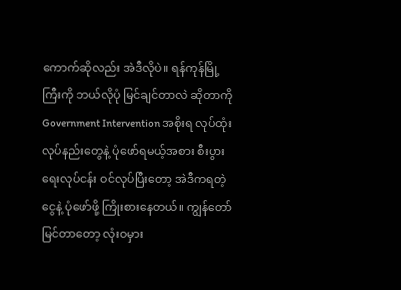ကောက်ဆိုလည်း အဲဒီလိုပဲ။ ရန်ကုန်မြို့ကြီးကို ဘယ်လိုပုံ မြင်ချင်တာလဲ ဆိုတာကို Government Intervention အစိုးရ လုပ်ထုံးလုပ်နည်းတွေနဲ့ ပုံဖော်ရမယ့်အစား စီးပွားရေးလုပ်ငန်း ဝင်လုပ်ပြီးတော့ အဲဒီကရတဲ့ ငွေနဲ့ ပုံဖော်ဖို့ ကြိုးစားနေတယ်။ ကျွန်တော်မြင်တာတော့ လုံးဝမှား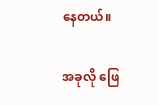နေတယ်။

အခုလို ဖြေ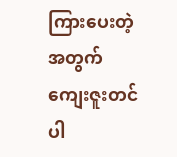ကြားပေးတဲ့အတွက် ကျေးဇူးတင်ပါ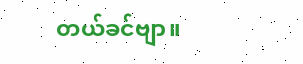တယ်ခင်ဗျာ။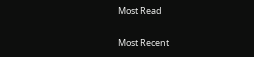Most Read

Most Recent